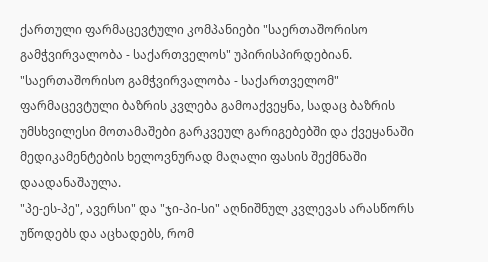ქართული ფარმაცევტული კომპანიები "საერთაშორისო გამჭვირვალობა - საქართველოს" უპირისპირდებიან. "საერთაშორისო გამჭვირვალობა - საქართველომ" ფარმაცევტული ბაზრის კვლება გამოაქვეყნა, სადაც ბაზრის უმსხვილესი მოთამაშები გარკვეულ გარიგებებში და ქვეყანაში მედიკამენტების ხელოვნურად მაღალი ფასის შექმნაში დაადანაშაულა.
"პე-ეს-პე", ავერსი" და "ჯი-პი-სი" აღნიშნულ კვლევას არასწორს უწოდებს და აცხადებს, რომ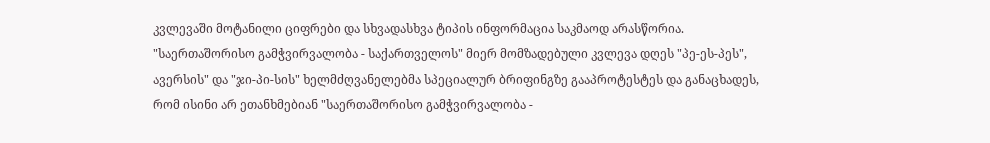კვლევაში მოტანილი ციფრები და სხვადასხვა ტიპის ინფორმაცია საკმაოდ არასწორია.
"საერთაშორისო გამჭვირვალობა - საქართველოს" მიერ მომზადებული კვლევა დღეს "პე-ეს-პეს", ავერსის" და "ჯი-პი-სის" ხელმძღვანელებმა სპეციალურ ბრიფინგზე გააპროტესტეს და განაცხადეს, რომ ისინი არ ეთანხმებიან "საერთაშორისო გამჭვირვალობა -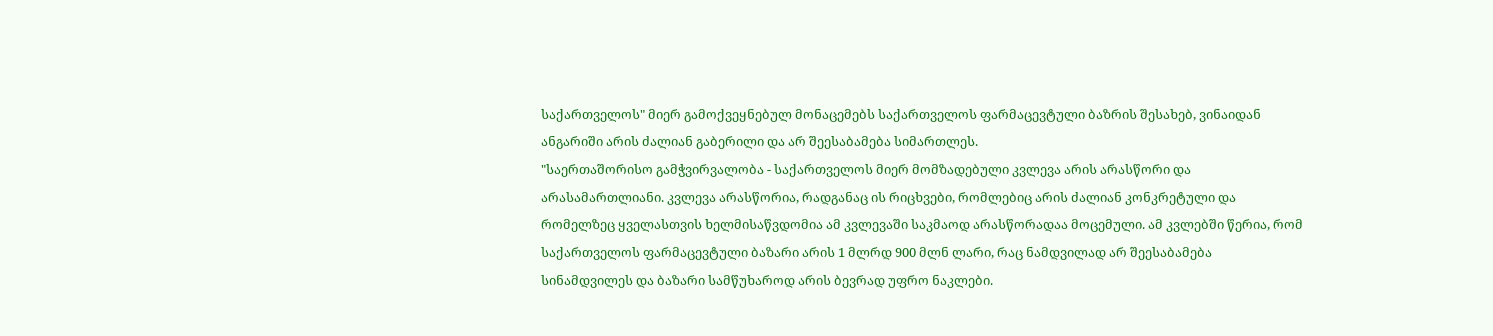საქართველოს" მიერ გამოქვეყნებულ მონაცემებს საქართველოს ფარმაცევტული ბაზრის შესახებ, ვინაიდან ანგარიში არის ძალიან გაბერილი და არ შეესაბამება სიმართლეს.
"საერთაშორისო გამჭვირვალობა - საქართველოს მიერ მომზადებული კვლევა არის არასწორი და არასამართლიანი. კვლევა არასწორია, რადგანაც ის რიცხვები, რომლებიც არის ძალიან კონკრეტული და რომელზეც ყველასთვის ხელმისაწვდომია ამ კვლევაში საკმაოდ არასწორადაა მოცემული. ამ კვლებში წერია, რომ საქართველოს ფარმაცევტული ბაზარი არის 1 მლრდ 900 მლნ ლარი, რაც ნამდვილად არ შეესაბამება სინამდვილეს და ბაზარი სამწუხაროდ არის ბევრად უფრო ნაკლები.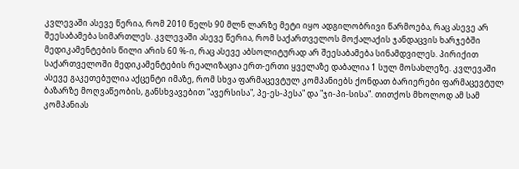კვლევაში ასევე წერია, რომ 2010 წელს 90 მლნ ლარზე მეტი იყო ადგილობრივი წარმოება, რაც ასევე არ შეესაბამება სიმართლეს. კვლევაში ასევე წერია, რომ საქართველოს მოქალაქის ჯანდაცვის ხარჯებში მედიკამენტების წილი არის 60 %-ი, რაც ასევე აბსოლიტურად არ შეესაბამება სინამდვილეს. პირიქით საქართველოში მედიკამენტების რეალიზაცია ერთ-ერთი ყველაზე დაბალია 1 სულ მოსახლეზე. კვლევაში ასევე გაკეთებულია აქცენტი იმაზე, რომ სხვა ფარმაცევტულ კომპანიებს ქონდათ ბარიერები ფარმაცევტულ ბაზარზე მოღვაწეობის, განსხვავებით "ავერსისა", პე-ეს-პესა" და "ჯი-პი-სისა". თითქოს მხოლოდ ამ სამ კომპანიას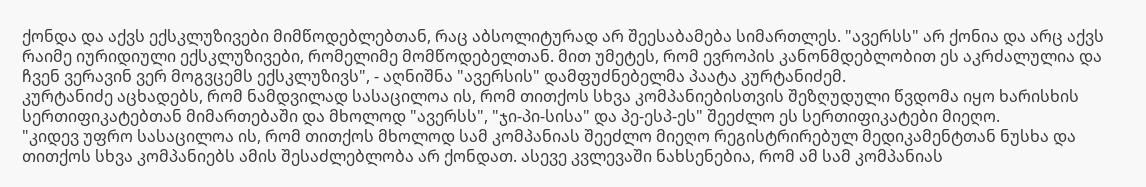ქონდა და აქვს ექსკლუზივები მიმწოდებლებთან, რაც აბსოლიტურად არ შეესაბამება სიმართლეს. "ავერსს" არ ქონია და არც აქვს რაიმე იურიდიული ექსკლუზივები, რომელიმე მომწოდებელთან. მით უმეტეს, რომ ევროპის კანონმდებლობით ეს აკრძალულია და ჩვენ ვერავინ ვერ მოგვცემს ექსკლუზივს", - აღნიშნა "ავერსის" დამფუძნებელმა პაატა კურტანიძემ.
კურტანიძე აცხადებს, რომ ნამდვილად სასაცილოა ის, რომ თითქოს სხვა კომპანიებისთვის შეზღუდული წვდომა იყო ხარისხის სერთიფიკატებთან მიმართებაში და მხოლოდ "ავერსს", "ჯი-პი-სისა" და პე-ესპ-ეს" შეეძლო ეს სერთიფიკატები მიეღო.
"კიდევ უფრო სასაცილოა ის, რომ თითქოს მხოლოდ სამ კომპანიას შეეძლო მიეღო რეგისტრირებულ მედიკამენტთან ნუსხა და თითქოს სხვა კომპანიებს ამის შესაძლებლობა არ ქონდათ. ასევე კვლევაში ნახსენებია, რომ ამ სამ კომპანიას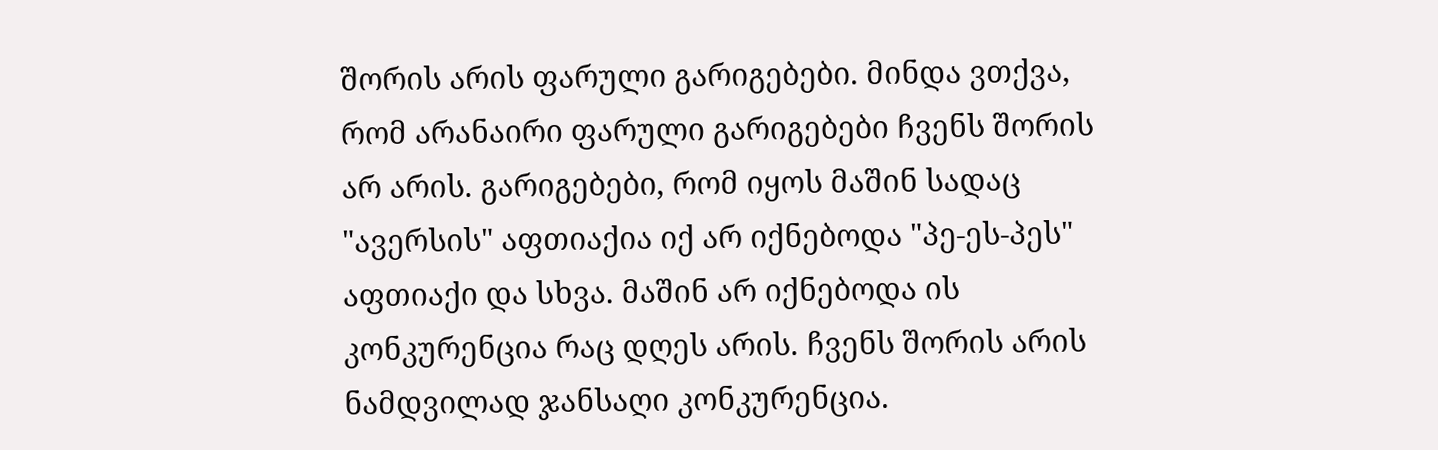შორის არის ფარული გარიგებები. მინდა ვთქვა, რომ არანაირი ფარული გარიგებები ჩვენს შორის არ არის. გარიგებები, რომ იყოს მაშინ სადაც "ავერსის" აფთიაქია იქ არ იქნებოდა "პე-ეს-პეს" აფთიაქი და სხვა. მაშინ არ იქნებოდა ის კონკურენცია რაც დღეს არის. ჩვენს შორის არის ნამდვილად ჯანსაღი კონკურენცია.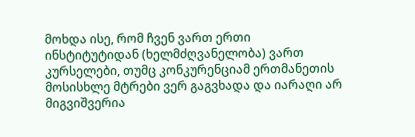მოხდა ისე, რომ ჩვენ ვართ ერთი ინსტიტუტიდან (ხელმძღვანელობა) ვართ კურსელები, თუმც კონკურენციამ ერთმანეთის მოსისხლე მტრები ვერ გაგვხადა და იარაღი არ მიგვიშვერია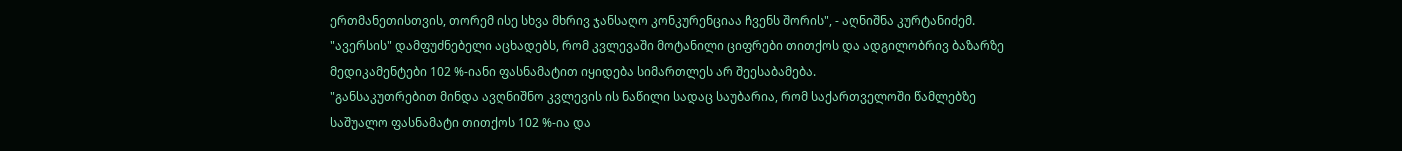ერთმანეთისთვის, თორემ ისე სხვა მხრივ ჯანსაღო კონკურენციაა ჩვენს შორის", - აღნიშნა კურტანიძემ.
"ავერსის" დამფუძნებელი აცხადებს, რომ კვლევაში მოტანილი ციფრები თითქოს და ადგილობრივ ბაზარზე მედიკამენტები 102 %-იანი ფასნამატით იყიდება სიმართლეს არ შეესაბამება.
"განსაკუთრებით მინდა ავღნიშნო კვლევის ის ნაწილი სადაც საუბარია, რომ საქართველოში წამლებზე საშუალო ფასნამატი თითქოს 102 %-ია და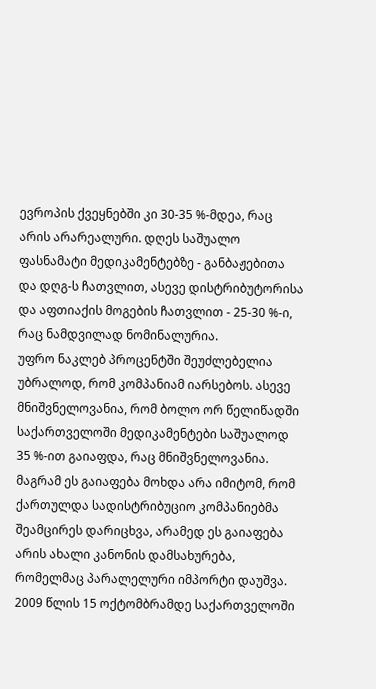ევროპის ქვეყნებში კი 30-35 %-მდეა, რაც არის არარეალური. დღეს საშუალო ფასნამატი მედიკამენტებზე - განბაჟებითა და დღგ-ს ჩათვლით, ასევე დისტრიბუტორისა და აფთიაქის მოგების ჩათვლით - 25-30 %-ი, რაც ნამდვილად ნომინალურია.
უფრო ნაკლებ პროცენტში შეუძლებელია უბრალოდ, რომ კომპანიამ იარსებოს. ასევე მნიშვნელოვანია, რომ ბოლო ორ წელიწადში საქართველოში მედიკამენტები საშუალოდ 35 %-ით გაიაფდა, რაც მნიშვნელოვანია. მაგრამ ეს გაიაფება მოხდა არა იმიტომ, რომ ქართულდა სადისტრიბუციო კომპანიებმა შეამცირეს დარიცხვა, არამედ ეს გაიაფება არის ახალი კანონის დამსახურება, რომელმაც პარალელური იმპორტი დაუშვა. 2009 წლის 15 ოქტომბრამდე საქართველოში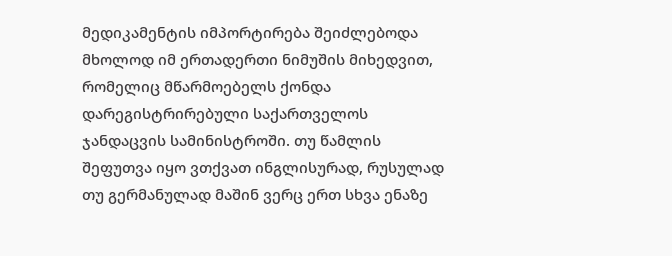მედიკამენტის იმპორტირება შეიძლებოდა მხოლოდ იმ ერთადერთი ნიმუშის მიხედვით, რომელიც მწარმოებელს ქონდა დარეგისტრირებული საქართველოს ჯანდაცვის სამინისტროში. თუ წამლის შეფუთვა იყო ვთქვათ ინგლისურად, რუსულად თუ გერმანულად მაშინ ვერც ერთ სხვა ენაზე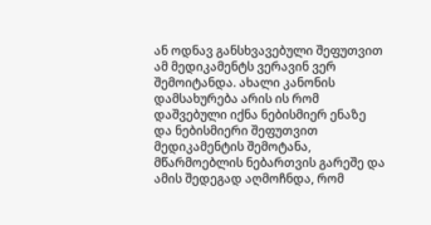ან ოდნავ განსხვავებული შეფუთვით ამ მედიკამენტს ვერავინ ვერ შემოიტანდა. ახალი კანონის დამსახურება არის ის რომ დაშვებული იქნა ნებისმიერ ენაზე და ნებისმიერი შეფუთვით მედიკამენტის შემოტანა, მწარმოებლის ნებართვის გარეშე და ამის შედეგად აღმოჩნდა, რომ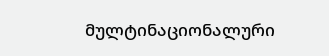მულტინაციონალური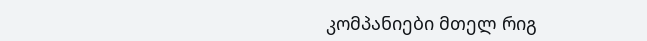კომპანიები მთელ რიგ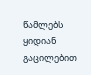წამლებს ყიდიან გაცილებით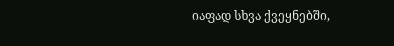იაფად სხვა ქვეყნებში,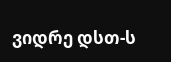ვიდრე დსთ-ს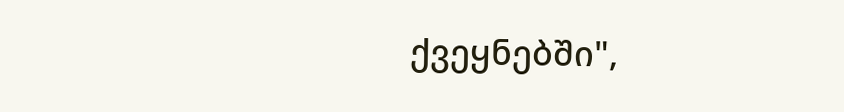ქვეყნებში",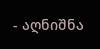- აღნიშნა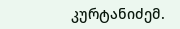კურტანიძემ.